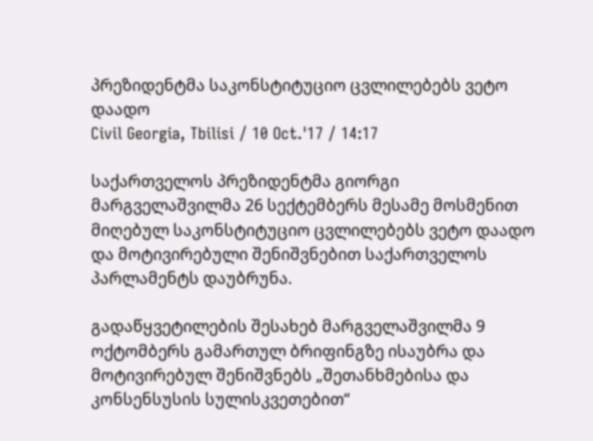პრეზიდენტმა საკონსტიტუციო ცვლილებებს ვეტო დაადო
Civil Georgia, Tbilisi / 10 Oct.'17 / 14:17

საქართველოს პრეზიდენტმა გიორგი მარგველაშვილმა 26 სექტემბერს მესამე მოსმენით მიღებულ საკონსტიტუციო ცვლილებებს ვეტო დაადო და მოტივირებული შენიშვნებით საქართველოს პარლამენტს დაუბრუნა.

გადაწყვეტილების შესახებ მარგველაშვილმა 9 ოქტომბერს გამართულ ბრიფინგზე ისაუბრა და  მოტივირებულ შენიშვნებს „შეთანხმებისა და კონსენსუსის სულისკვეთებით“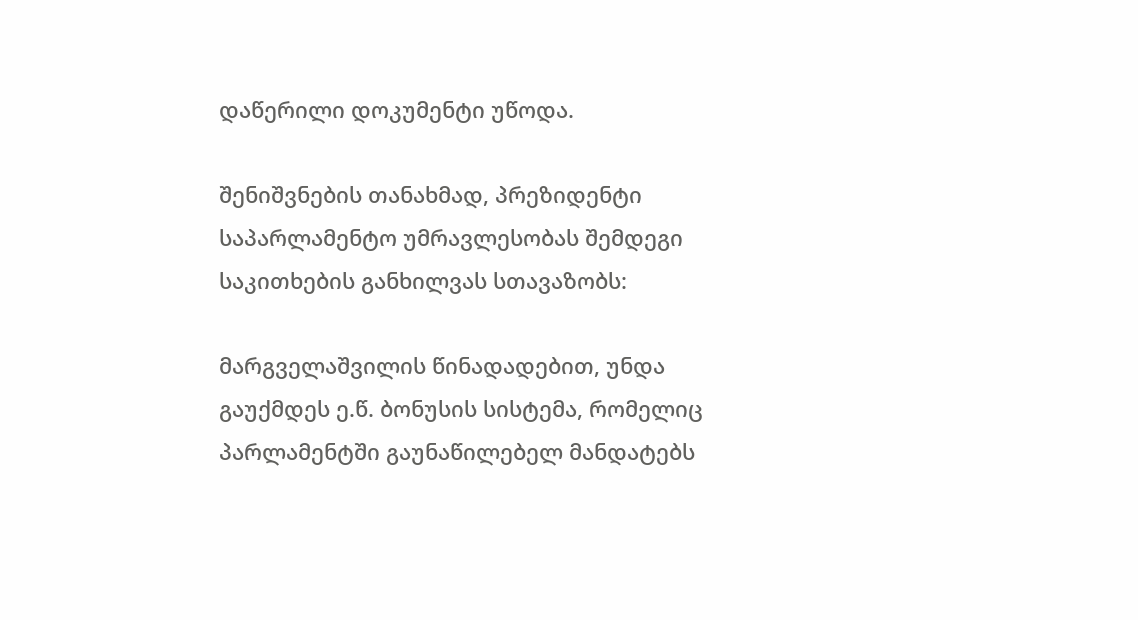დაწერილი დოკუმენტი უწოდა.

შენიშვნების თანახმად, პრეზიდენტი საპარლამენტო უმრავლესობას შემდეგი საკითხების განხილვას სთავაზობს:

მარგველაშვილის წინადადებით, უნდა გაუქმდეს ე.წ. ბონუსის სისტემა, რომელიც პარლამენტში გაუნაწილებელ მანდატებს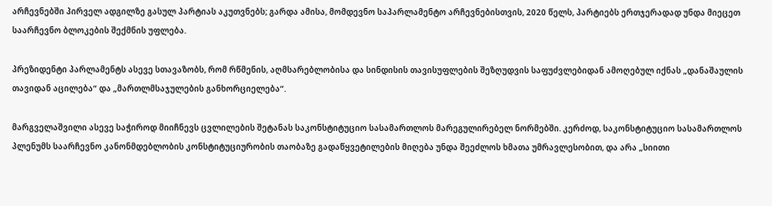არჩევნებში პირველ ადგილზე გასულ პარტიას აკუთვნებს; გარდა ამისა, მომდევნო საპარლამენტო არჩევნებისთვის, 2020 წელს, პარტიებს ერთჯერადად უნდა მიეცეთ საარჩევნო ბლოკების შექმნის უფლება.

პრეზიდენტი პარლამენტს ასევე სთავაზობს, რომ რწმენის, აღმსარებლობისა და სინდისის თავისუფლების შეზღუდვის საფუძვლებიდან ამოღებულ იქნას „დანაშაულის თავიდან აცილება“ და „მართლმსაჯულების განხორციელება“.

მარგველაშვილი ასევე საჭიროდ მიიჩნევს ცვლილების შეტანას საკონსტიტუციო სასამართლოს მარეგულირებელ ნორმებში. კერძოდ, საკონსტიტუციო სასამართლოს პლენუმს საარჩევნო კანონმდებლობის კონსტიტუციურობის თაობაზე გადაწყვეტილების მიღება უნდა შეეძლოს ხმათა უმრავლესობით, და არა „სიითი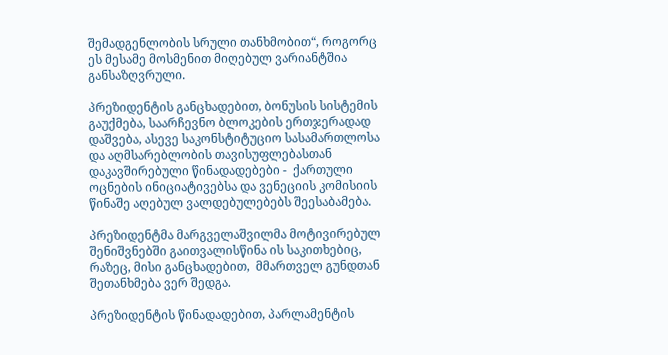შემადგენლობის სრული თანხმობით“, როგორც ეს მესამე მოსმენით მიღებულ ვარიანტშია განსაზღვრული.

პრეზიდენტის განცხადებით, ბონუსის სისტემის გაუქმება, საარჩევნო ბლოკების ერთჯერადად დაშვება, ასევე საკონსტიტუციო სასამართლოსა და აღმსარებლობის თავისუფლებასთან დაკავშირებული წინადადებები -  ქართული ოცნების ინიციატივებსა და ვენეციის კომისიის წინაშე აღებულ ვალდებულებებს შეესაბამება.

პრეზიდენტმა მარგველაშვილმა მოტივირებულ შენიშვნებში გაითვალისწინა ის საკითხებიც, რაზეც, მისი განცხადებით,  მმართველ გუნდთან შეთანხმება ვერ შედგა.

პრეზიდენტის წინადადებით, პარლამენტის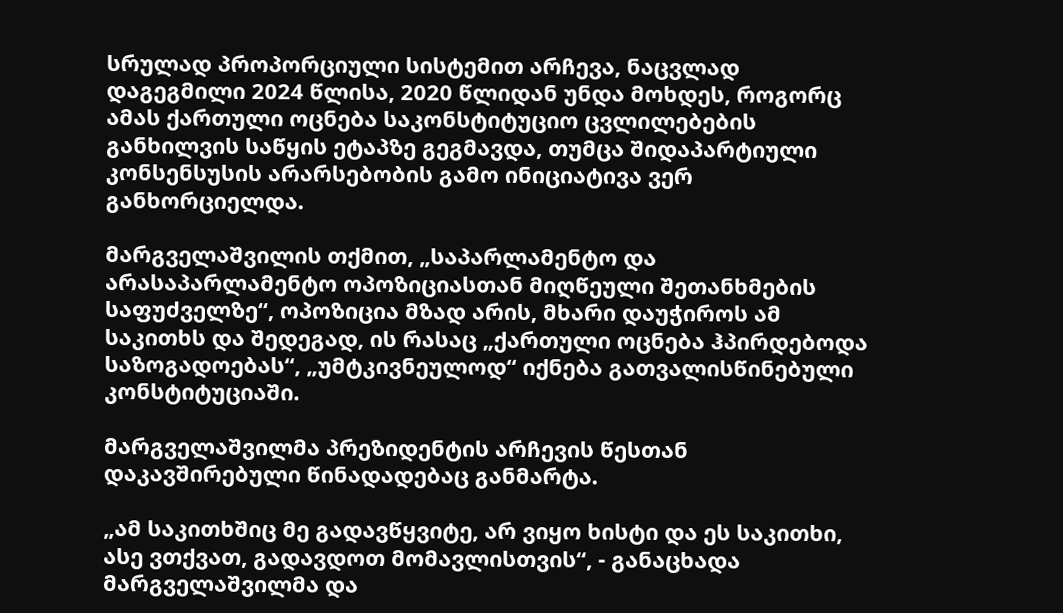სრულად პროპორციული სისტემით არჩევა, ნაცვლად დაგეგმილი 2024 წლისა, 2020 წლიდან უნდა მოხდეს, როგორც ამას ქართული ოცნება საკონსტიტუციო ცვლილებების განხილვის საწყის ეტაპზე გეგმავდა, თუმცა შიდაპარტიული კონსენსუსის არარსებობის გამო ინიციატივა ვერ განხორციელდა.

მარგველაშვილის თქმით, „საპარლამენტო და არასაპარლამენტო ოპოზიციასთან მიღწეული შეთანხმების საფუძველზე“, ოპოზიცია მზად არის, მხარი დაუჭიროს ამ საკითხს და შედეგად, ის რასაც „ქართული ოცნება ჰპირდებოდა საზოგადოებას“, „უმტკივნეულოდ“ იქნება გათვალისწინებული კონსტიტუციაში.

მარგველაშვილმა პრეზიდენტის არჩევის წესთან დაკავშირებული წინადადებაც განმარტა.

„ამ საკითხშიც მე გადავწყვიტე, არ ვიყო ხისტი და ეს საკითხი, ასე ვთქვათ, გადავდოთ მომავლისთვის“, - განაცხადა მარგველაშვილმა და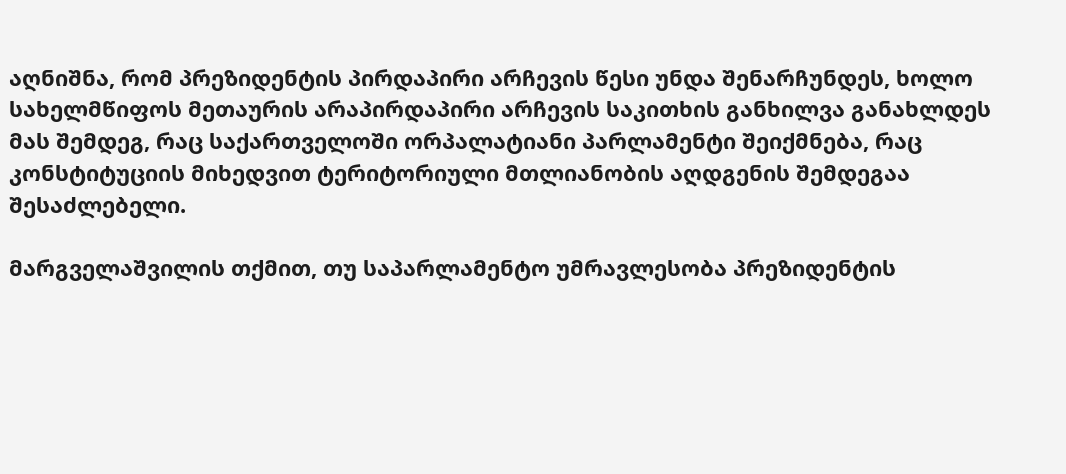აღნიშნა, რომ პრეზიდენტის პირდაპირი არჩევის წესი უნდა შენარჩუნდეს, ხოლო სახელმწიფოს მეთაურის არაპირდაპირი არჩევის საკითხის განხილვა განახლდეს მას შემდეგ, რაც საქართველოში ორპალატიანი პარლამენტი შეიქმნება, რაც კონსტიტუციის მიხედვით ტერიტორიული მთლიანობის აღდგენის შემდეგაა შესაძლებელი.

მარგველაშვილის თქმით, თუ საპარლამენტო უმრავლესობა პრეზიდენტის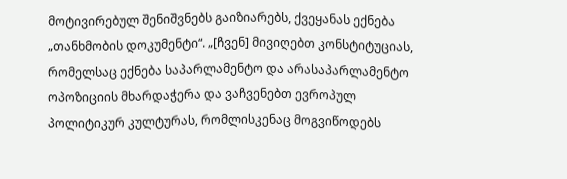მოტივირებულ შენიშვნებს გაიზიარებს, ქვეყანას ექნება „თანხმობის დოკუმენტი“. „[ჩვენ] მივიღებთ კონსტიტუციას, რომელსაც ექნება საპარლამენტო და არასაპარლამენტო ოპოზიციის მხარდაჭერა და ვაჩვენებთ ევროპულ პოლიტიკურ კულტურას, რომლისკენაც მოგვიწოდებს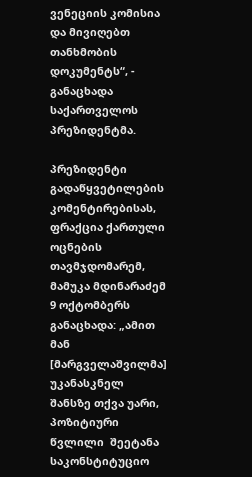ვენეციის კომისია და მივიღებთ თანხმობის დოკუმენტს“, - განაცხადა საქართველოს პრეზიდენტმა.

პრეზიდენტი გადაწყვეტილების კომენტირებისას, ფრაქცია ქართული ოცნების თავმჯდომარემ, მამუკა მდინარაძემ 9 ოქტომბერს განაცხადა: „ამით მან [მარგველაშვილმა] უკანასკნელ შანსზე თქვა უარი,  პოზიტიური წვლილი  შეეტანა საკონსტიტუციო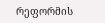რეფორმის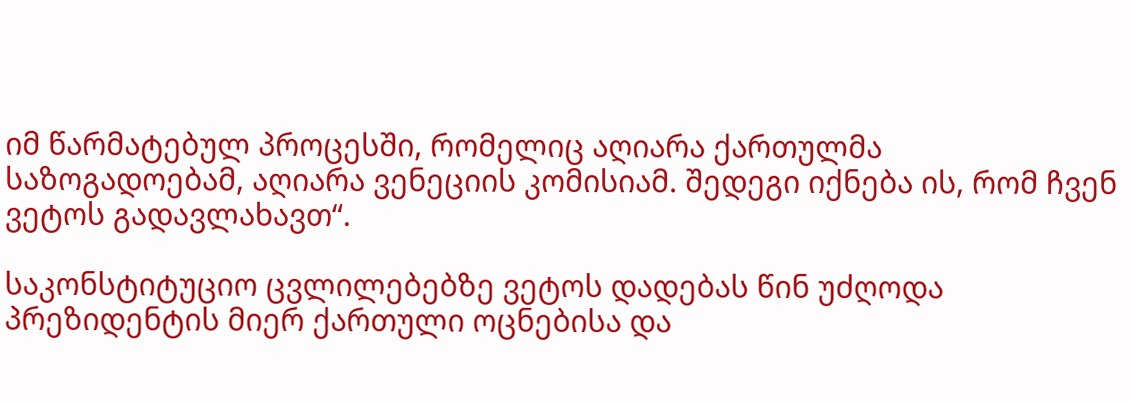იმ წარმატებულ პროცესში, რომელიც აღიარა ქართულმა საზოგადოებამ, აღიარა ვენეციის კომისიამ. შედეგი იქნება ის, რომ ჩვენ ვეტოს გადავლახავთ“.

საკონსტიტუციო ცვლილებებზე ვეტოს დადებას წინ უძღოდა პრეზიდენტის მიერ ქართული ოცნებისა და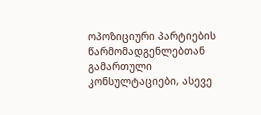ოპოზიციური პარტიების წარმომადგენლებთან გამართული კონსულტაციები, ასევე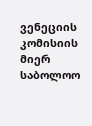ვენეციის კომისიის მიერ საბოლოო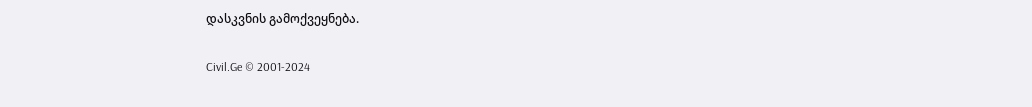დასკვნის გამოქვეყნება.

Civil.Ge © 2001-2024